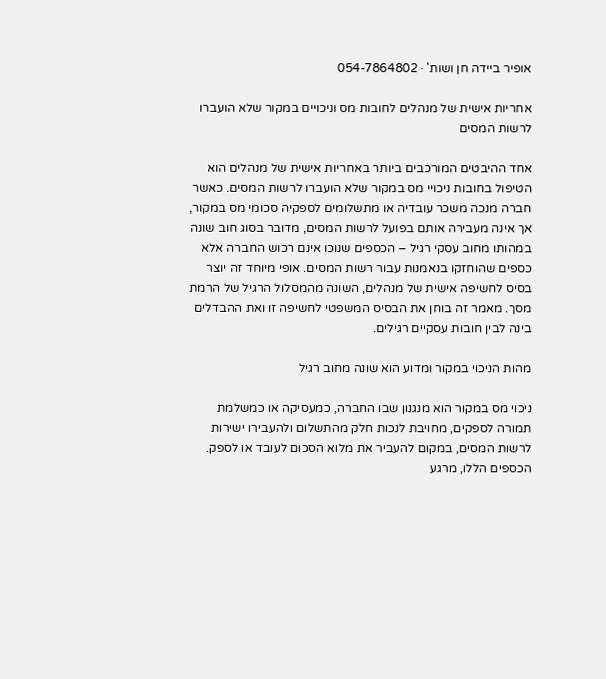אופיר ביידה חן ושות' · 054-7864802

אחריות אישית של מנהלים לחובות מס וניכויים במקור שלא הועברו לרשות המסים

אחד ההיבטים המורכבים ביותר באחריות אישית של מנהלים הוא הטיפול בחובות ניכויי מס במקור שלא הועברו לרשות המסים. כאשר חברה מנכה משכר עובדיה או מתשלומים לספקיה סכומי מס במקור, אך אינה מעבירה אותם בפועל לרשות המסים, מדובר בסוג חוב שונה במהותו מחוב עסקי רגיל – הכספים שנוכו אינם רכוש החברה אלא כספים שהוחזקו בנאמנות עבור רשות המסים. אופי מיוחד זה יוצר בסיס לחשיפה אישית של מנהלים, השונה מהמסלול הרגיל של הרמת מסך. מאמר זה בוחן את הבסיס המשפטי לחשיפה זו ואת ההבדלים בינה לבין חובות עסקיים רגילים.

מהות הניכוי במקור ומדוע הוא שונה מחוב רגיל

ניכוי מס במקור הוא מנגנון שבו החברה, כמעסיקה או כמשלמת תמורה לספקים, מחויבת לנכות חלק מהתשלום ולהעבירו ישירות לרשות המסים, במקום להעביר את מלוא הסכום לעובד או לספק. הכספים הללו, מרגע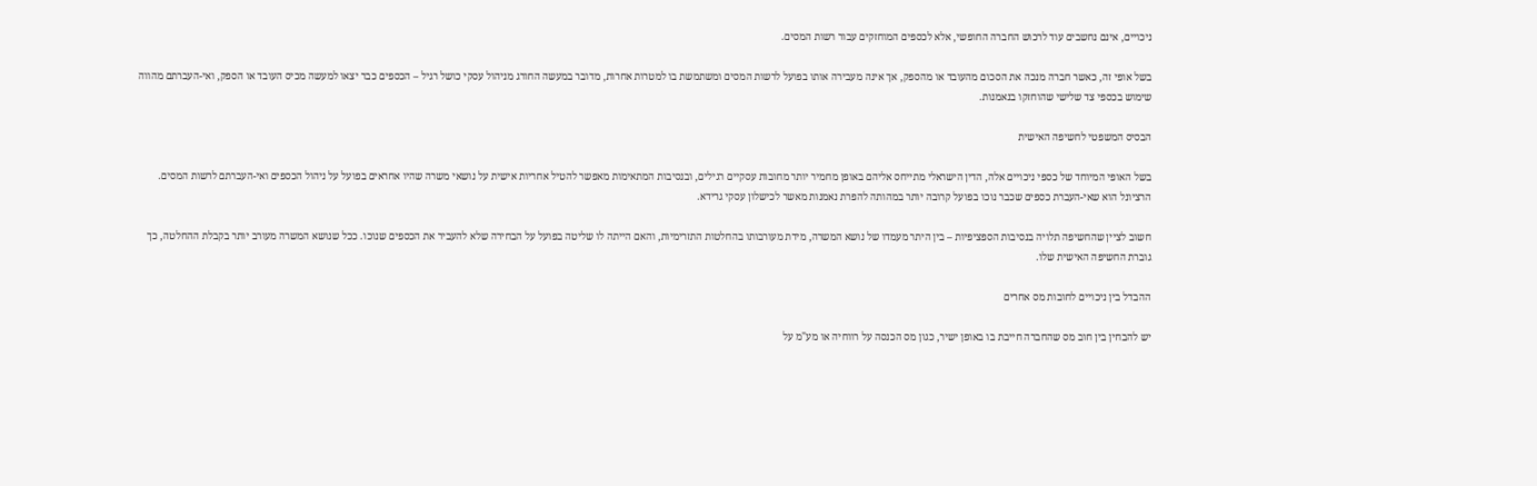ניכויים, אינם נחשבים עוד לרכוש החברה החופשי, אלא לכספים המוחזקים עבור רשות המסים.

בשל אופי זה, כאשר חברה מנכה את הסכום מהעובד או מהספק, אך אינה מעבירה אותו בפועל לרשות המסים ומשתמשת בו למטרות אחרות, מדובר במעשה החורג מניהול עסקי כושל רגיל – הכספים כבר יצאו למעשה מכיס העובד או הספק, ואי-העברתם מהווה שימוש בכספי צד שלישי שהוחזקו בנאמנות.

הבסיס המשפטי לחשיפה האישית

בשל האופי המיוחד של כספי ניכויים אלה, הדין הישראלי מתייחס אליהם באופן מחמיר יותר מחובות עסקיים רגילים, ובנסיבות המתאימות מאפשר להטיל אחריות אישית על נושאי משרה שהיו אחראים בפועל על ניהול הכספים ואי-העברתם לרשות המסים. הרציונל הוא שאי-העברת כספים שכבר נוכו בפועל קרובה יותר במהותה להפרת נאמנות מאשר לכישלון עסקי גרידא.

חשוב לציין שהחשיפה תלויה בנסיבות הספציפיות – בין היתר מעמדו של נושא המשרה, מידת מעורבותו בהחלטות התזרימיות, והאם הייתה לו שליטה בפועל על הבחירה שלא להעביר את הכספים שנוכו. ככל שנושא המשרה מעורב יותר בקבלת ההחלטה, כך גוברת החשיפה האישית שלו.

ההבדל בין ניכויים לחובות מס אחרים

יש להבחין בין חוב מס שהחברה חייבת בו באופן ישיר, כגון מס הכנסה על רווחיה או מע"מ על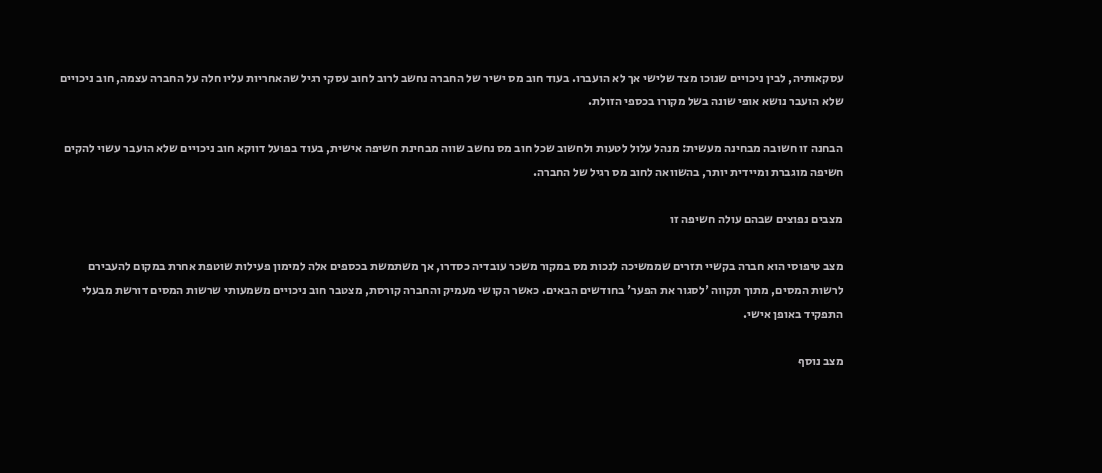עסקאותיה, לבין ניכויים שנוכו מצד שלישי אך לא הועברו. בעוד חוב מס ישיר של החברה נחשב לרוב לחוב עסקי רגיל שהאחריות עליו חלה על החברה עצמה, חוב ניכויים שלא הועבר נושא אופי שונה בשל מקורו בכספי הזולת.

הבחנה זו חשובה מבחינה מעשית: מנהל עלול לטעות ולחשוב שכל חוב מס נחשב שווה מבחינת חשיפה אישית, בעוד בפועל דווקא חוב ניכויים שלא הועבר עשוי להקים חשיפה מוגברת ומיידית יותר, בהשוואה לחוב מס רגיל של החברה.

מצבים נפוצים שבהם עולה חשיפה זו

מצב טיפוסי הוא חברה בקשיי תזרים שממשיכה לנכות מס במקור משכר עובדיה כסדרו, אך משתמשת בכספים אלה למימון פעילות שוטפת אחרת במקום להעבירם לרשות המסים, מתוך תקווה 'לסגור את הפער' בחודשים הבאים. כאשר הקושי מעמיק והחברה קורסת, מצטבר חוב ניכויים משמעותי שרשות המסים דורשת מבעלי התפקיד באופן אישי.

מצב נוסף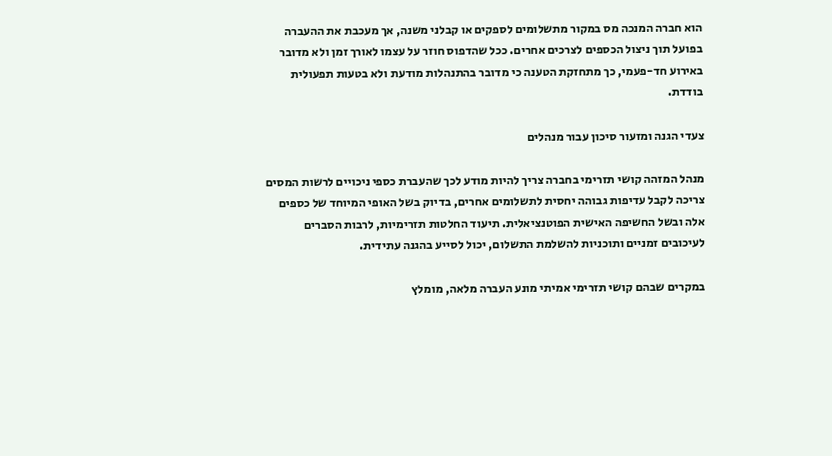הוא חברה המנכה מס במקור מתשלומים לספקים או קבלני משנה, אך מעכבת את ההעברה בפועל תוך ניצול הכספים לצרכים אחרים. ככל שהדפוס חוזר על עצמו לאורך זמן ולא מדובר באירוע חד-פעמי, כך מתחזקת הטענה כי מדובר בהתנהלות מודעת ולא בטעות תפעולית בודדת.

צעדי הגנה ומזעור סיכון עבור מנהלים

מנהל המזהה קושי תזרימי בחברה צריך להיות מודע לכך שהעברת כספי ניכויים לרשות המסים צריכה לקבל עדיפות גבוהה יחסית לתשלומים אחרים, בדיוק בשל האופי המיוחד של כספים אלה ובשל החשיפה האישית הפוטנציאלית. תיעוד החלטות תזרימיות, לרבות הסברים לעיכובים זמניים ותוכניות להשלמת התשלום, יכול לסייע בהגנה עתידית.

במקרים שבהם קושי תזרימי אמיתי מונע העברה מלאה, מומלץ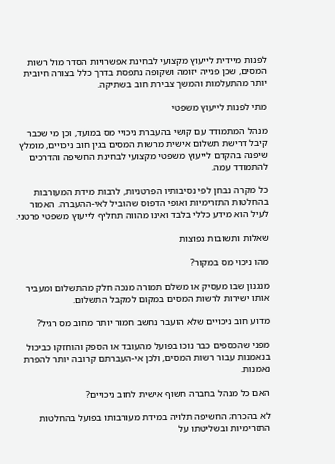לפנות מיידית לייעוץ מקצועי לבחינת אפשרויות הסדר מול רשות המסים, שכן פנייה יזומה ושקופה נתפסת בדרך כלל בצורה חיובית יותר מהתעלמות והמשך צבירת חוב בשתיקה.

מתי לפנות לייעוץ משפטי

מנהל המתמודד עם קושי בהעברת ניכויי מס במועד, וכן מי שכבר קיבל דרישת תשלום אישית מרשות המסים בגין חוב ניכויים, מומלץ שיפנה בהקדם לייעוץ משפטי מקצועי לבחינת החשיפה והדרכים להתמודד עמה.

כל מקרה נבחן לפי נסיבותיו הפרטניות, לרבות מידת המעורבות בהחלטות התזרימיות ואופי הדפוס שהוביל לאי-ההעברה. האמור לעיל הוא מידע כללי בלבד ואינו מהווה תחליף לייעוץ משפטי פרטני.

שאלות ותשובות נפוצות

מהו ניכוי מס במקור?

מנגנון שבו מעסיק או משלם תמורה מנכה חלק מהתשלום ומעביר אותו ישירות לרשות המסים במקום למקבל התשלום.

מדוע חוב ניכויים שלא הועבר נחשב חמור יותר מחוב מס רגיל?

מפני שהכספים כבר נוכו בפועל מהעובד או הספק והוחזקו כביכול בנאמנות עבור רשות המסים, ולכן אי-העברתם קרובה יותר להפרת נאמנות.

האם כל מנהל בחברה חשוף אישית לחוב ניכויים?

לא בהכרח; החשיפה תלויה במידת מעורבותו בפועל בהחלטות התזרימיות ובשליטתו על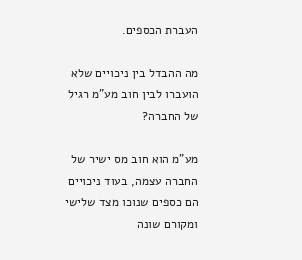העברת הכספים.

מה ההבדל בין ניכויים שלא הועברו לבין חוב מע"מ רגיל של החברה?

מע"מ הוא חוב מס ישיר של החברה עצמה, בעוד ניכויים הם כספים שנוכו מצד שלישי ומקורם שונה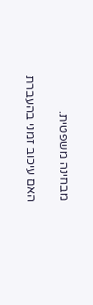מבחינה משפטית.

האם עיכוב זמני בהעברת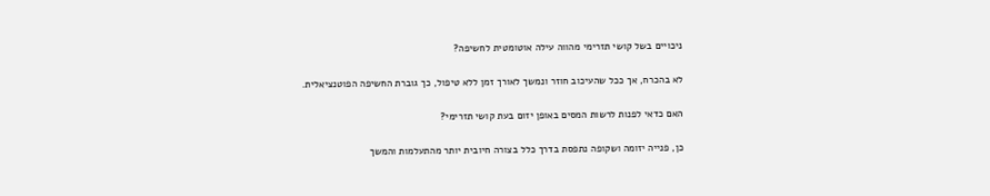ניכויים בשל קושי תזרימי מהווה עילה אוטומטית לחשיפה?

לא בהכרח, אך ככל שהעיכוב חוזר ונמשך לאורך זמן ללא טיפול, כך גוברת החשיפה הפוטנציאלית.

האם כדאי לפנות לרשות המסים באופן יזום בעת קושי תזרימי?

כן, פנייה יזומה ושקופה נתפסת בדרך כלל בצורה חיובית יותר מהתעלמות והמשך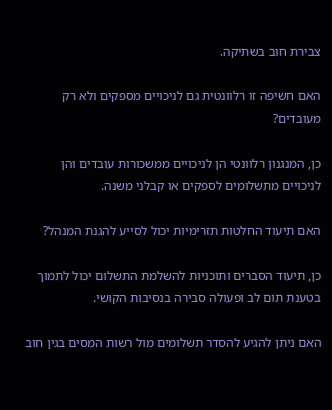צבירת חוב בשתיקה.

האם חשיפה זו רלוונטית גם לניכויים מספקים ולא רק מעובדים?

כן, המנגנון רלוונטי הן לניכויים ממשכורות עובדים והן לניכויים מתשלומים לספקים או קבלני משנה.

האם תיעוד החלטות תזרימיות יכול לסייע להגנת המנהל?

כן, תיעוד הסברים ותוכניות להשלמת התשלום יכול לתמוך בטענת תום לב ופעולה סבירה בנסיבות הקושי.

האם ניתן להגיע להסדר תשלומים מול רשות המסים בגין חוב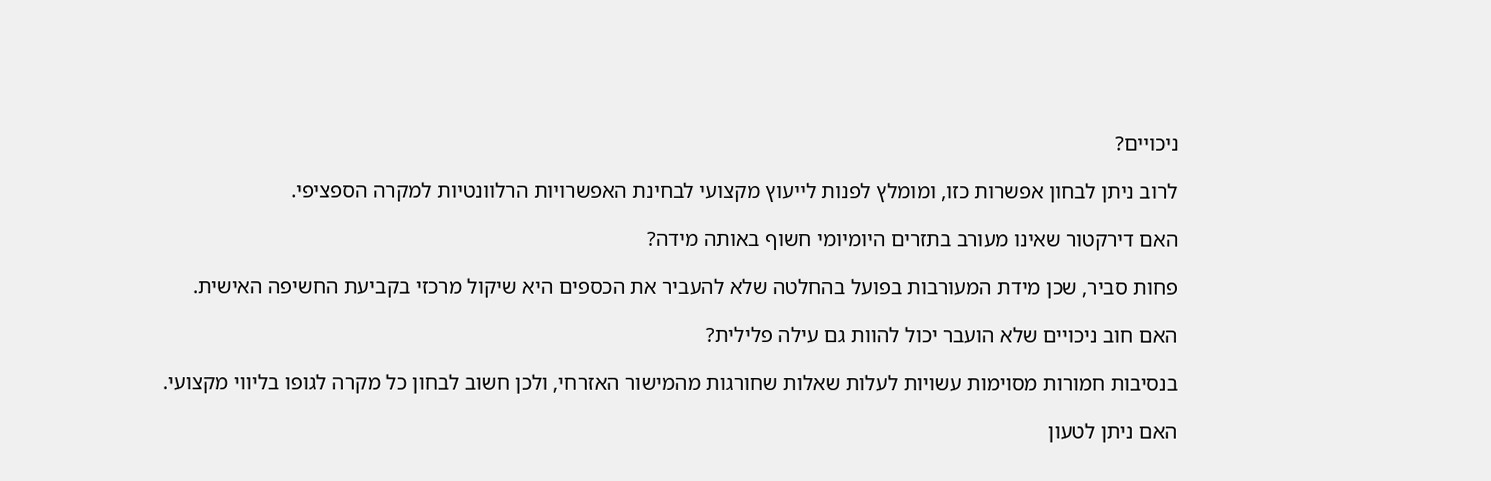ניכויים?

לרוב ניתן לבחון אפשרות כזו, ומומלץ לפנות לייעוץ מקצועי לבחינת האפשרויות הרלוונטיות למקרה הספציפי.

האם דירקטור שאינו מעורב בתזרים היומיומי חשוף באותה מידה?

פחות סביר, שכן מידת המעורבות בפועל בהחלטה שלא להעביר את הכספים היא שיקול מרכזי בקביעת החשיפה האישית.

האם חוב ניכויים שלא הועבר יכול להוות גם עילה פלילית?

בנסיבות חמורות מסוימות עשויות לעלות שאלות שחורגות מהמישור האזרחי, ולכן חשוב לבחון כל מקרה לגופו בליווי מקצועי.

האם ניתן לטעון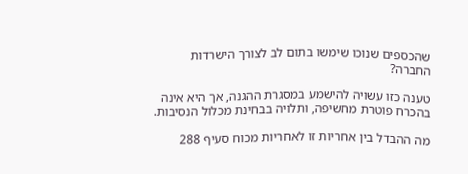שהכספים שנוכו שימשו בתום לב לצורך הישרדות החברה?

טענה כזו עשויה להישמע במסגרת ההגנה, אך היא אינה בהכרח פוטרת מחשיפה, ותלויה בבחינת מכלול הנסיבות.

מה ההבדל בין אחריות זו לאחריות מכוח סעיף 288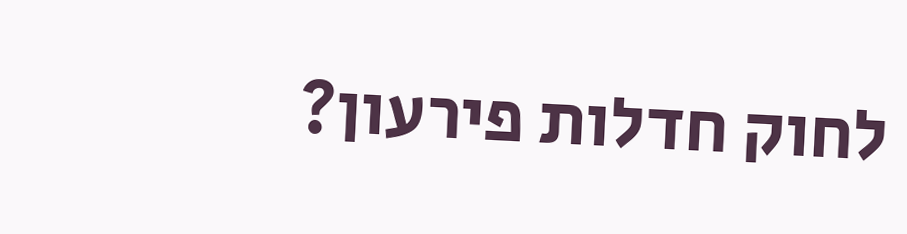לחוק חדלות פירעון?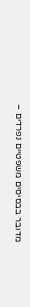מדובר בבסיסים משפטיים נפרדים –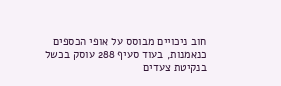חוב ניכויים מבוסס על אופי הכספים כנאמנות, בעוד סעיף 288 עוסק בכשל בנקיטת צעדים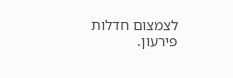לצמצום חדלות פירעון.